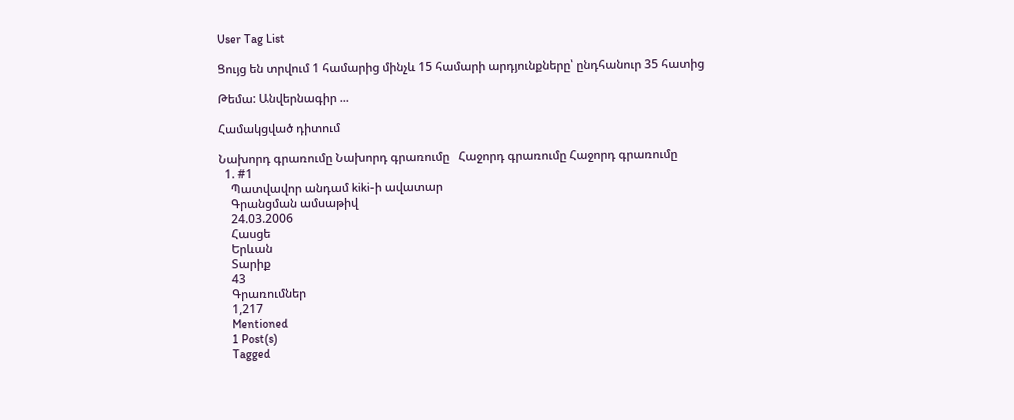User Tag List

Ցույց են տրվում 1 համարից մինչև 15 համարի արդյունքները՝ ընդհանուր 35 հատից

Թեմա: Անվերնագիր ...

Համակցված դիտում

Նախորդ գրառումը Նախորդ գրառումը   Հաջորդ գրառումը Հաջորդ գրառումը
  1. #1
    Պատվավոր անդամ kiki-ի ավատար
    Գրանցման ամսաթիվ
    24.03.2006
    Հասցե
    Երևան
    Տարիք
    43
    Գրառումներ
    1,217
    Mentioned
    1 Post(s)
    Tagged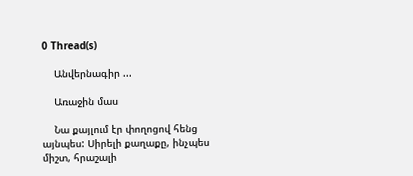0 Thread(s)

    Անվերնագիր ...

    Առաջին մաս

    Նա քայլում էր փողոցով հենց այնպես: Սիրելի քաղաքը, ինչպես միշտ, հրաշալի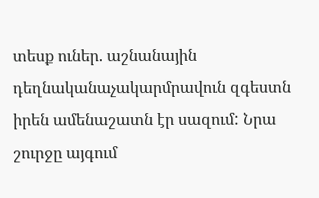տեսք ուներ. աշնանային դեղնականաչակարմրավուն զգեստն իրեն ամենաշատն էր սազում: Նրա շուրջը այգում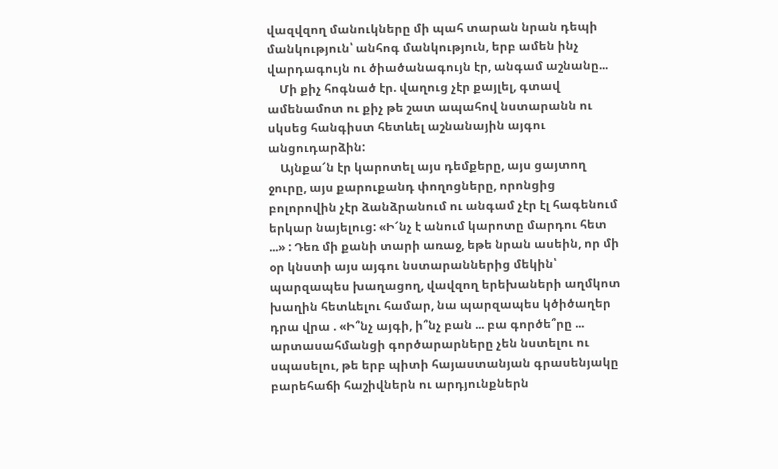վազվզող մանուկները մի պահ տարան նրան դեպի մանկություն՝ անհոգ մանկություն, երբ ամեն ինչ վարդագույն ու ծիածանագույն էր, անգամ աշնանը...
    Մի քիչ հոգնած էր. վաղուց չէր քայլել, գտավ ամենամոտ ու քիչ թե շատ ապահով նստարանն ու սկսեց հանգիստ հետևել աշնանային այգու անցուդարձին:
    Այնքա՜ն էր կարոտել այս դեմքերը, այս ցայտող ջուրը, այս քարուքանդ փողոցները, որոնցից բոլորովին չէր ձանձրանում ու անգամ չէր էլ հագենում երկար նայելուց: «Ի՜նչ է անում կարոտը մարդու հետ ...» : Դեռ մի քանի տարի առաջ, եթե նրան ասեին, որ մի օր կնստի այս այգու նստարաններից մեկին՝ պարզապես խաղացող, վավզող երեխաների աղմկոտ խաղին հետևելու համար, նա պարզապես կծիծաղեր դրա վրա . «Ի՞նչ այգի, ի՞նչ բան ... բա գործե՞րը ... արտասահմանցի գործարարները չեն նստելու ու սպասելու, թե երբ պիտի հայաստանյան գրասենյակը բարեհաճի հաշիվներն ու արդյունքներն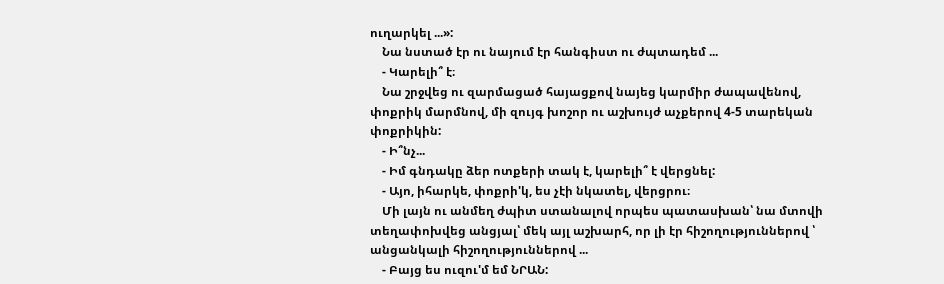ուղարկել ...»:
    Նա նստած էր ու նայում էր հանգիստ ու ժպտադեմ ...
    - Կարելի՞ է։
    Նա շրջվեց ու զարմացած հայացքով նայեց կարմիր ժապավենով, փոքրիկ մարմնով, մի զույգ խոշոր ու աշխույժ աչքերով 4-5 տարեկան փոքրիկին:
    - Ի՞նչ...
    - Իմ գնդակը ձեր ոտքերի տակ է, կարելի՞ է վերցնել:
    - Այո, իհարկե, փոքրի'կ, ես չէի նկատել, վերցրու։
    Մի լայն ու անմեղ ժպիտ ստանալով որպես պատասխան՝ նա մտովի տեղափոխվեց անցյալ՝ մեկ այլ աշխարհ, որ լի էր հիշողություններով ՝ անցանկալի հիշողություններով ...
    - Բայց ես ուզու'մ եմ ՆՐԱՆ: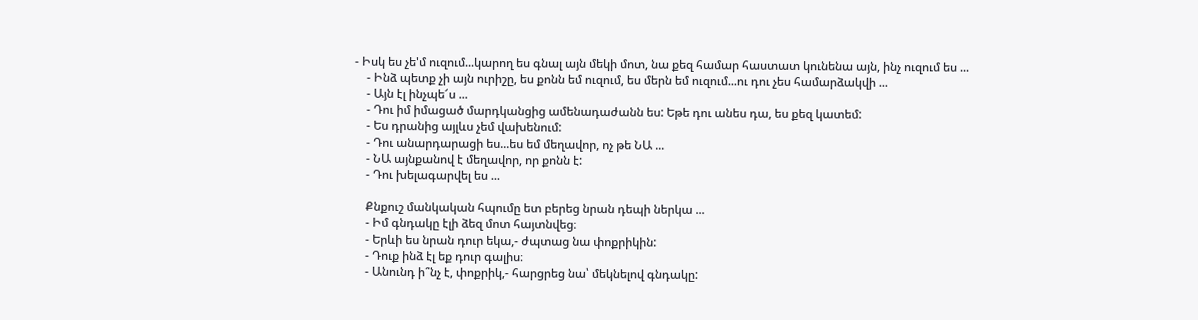- Իսկ ես չե'մ ուզում...կարող ես գնալ այն մեկի մոտ, նա քեզ համար հաստատ կունենա այն, ինչ ուզում ես ...
    - Ինձ պետք չի այն ուրիշը, ես քոնն եմ ուզում, ես մերն եմ ուզում...ու դու չես համարձակվի ...
    - Այն էլ ինչպե՜ս ...
    - Դու իմ իմացած մարդկանցից ամենադաժանն ես: Եթե դու անես դա, ես քեզ կատեմ:
    - Ես դրանից այլևս չեմ վախենում:
    - Դու անարդարացի ես...ես եմ մեղավոր, ոչ թե ՆԱ ...
    - ՆԱ այնքանով է մեղավոր, որ քոնն է:
    - Դու խելագարվել ես ...

    Քնքուշ մանկական հպումը ետ բերեց նրան դեպի ներկա ...
    - Իմ գնդակը էլի ձեզ մոտ հայտնվեց։
    - Երևի ես նրան դուր եկա,- ժպտաց նա փոքրիկին:
    - Դուք ինձ էլ եք դուր գալիս։
    - Անունդ ի՞նչ է, փոքրիկ,- հարցրեց նա՝ մեկնելով գնդակը: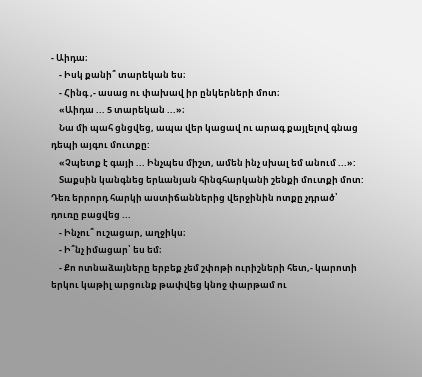- Աիդա։
    - Իսկ քանի՞ տարեկան ես։
    - Հինգ ,- ասաց ու փախավ իր ընկերների մոտ։
    «Աիդա ... 5 տարեկան ...»։
    Նա մի պահ ցնցվեց, ապա վեր կացավ ու արագ քայլելով գնաց դեպի այգու մուտքը:
    «Չպետք է գայի ... Ինչպես միշտ, ամեն ինչ սխալ եմ անում ...»:
    Տաքսին կանգնեց երևանյան հինգհարկանի շենքի մուտքի մոտ: Դեռ երրորդ հարկի աստիճաններից վերջինին ոտքը չդրած՝ դուռը բացվեց ...
    - Ինչու՞ ուշացար, աղջիկս։
    - Ի՞նչ իմացար՝ ես եմ։
    - Քո ոտնաձայները երբեք չեմ շփոթի ուրիշների հետ,- կարոտի երկու կաթիլ արցունք թափվեց կնոջ փարթամ ու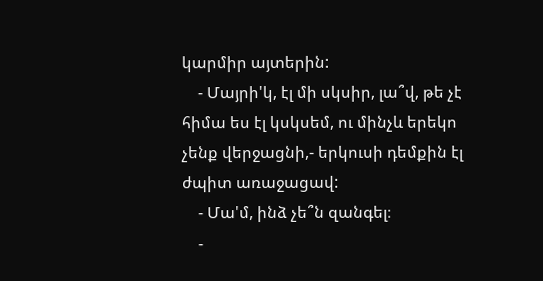կարմիր այտերին:
    - Մայրի'կ, էլ մի սկսիր, լա՞վ, թե չէ հիմա ես էլ կսկսեմ, ու մինչև երեկո չենք վերջացնի,- երկուսի դեմքին էլ ժպիտ առաջացավ:
    - Մա'մ, ինձ չե՞ն զանգել։
    -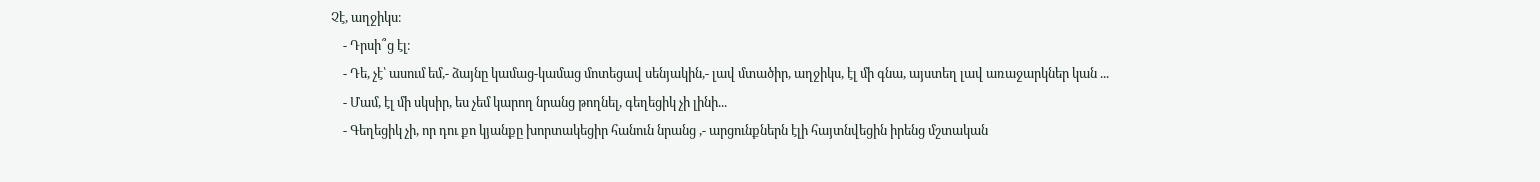Չէ, աղջիկս։
    - Դրսի՞ց էլ։
    - Դե, չէ՝ ասում եմ,- ձայնը կամաց-կամաց մոտեցավ սենյակին,- լավ մտածիր, աղջիկս, էլ մի գնա, այստեղ լավ առաջարկներ կան ...
    - Մամ, էլ մի սկսիր, ես չեմ կարող նրանց թողնել, գեղեցիկ չի լինի...
    - Գեղեցիկ չի, որ դու քո կյանքը խորտակեցիր հանուն նրանց ,- արցունքներն էլի հայտնվեցին իրենց մշտական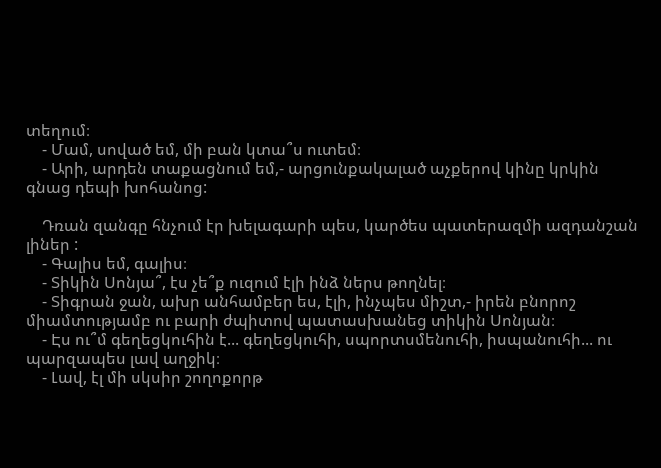տեղում։
    - Մամ, սոված եմ, մի բան կտա՞ս ուտեմ։
    - Արի, արդեն տաքացնում եմ,- արցունքակալած աչքերով կինը կրկին գնաց դեպի խոհանոց:

    Դռան զանգը հնչում էր խելագարի պես, կարծես պատերազմի ազդանշան լիներ :
    - Գալիս եմ, գալիս։
    - Տիկին Սոնյա՞, էս չե՞ք ուզում էլի ինձ ներս թողնել։
    - Տիգրան ջան, ախր անհամբեր ես, էլի, ինչպես միշտ,- իրեն բնորոշ միամտությամբ ու բարի ժպիտով պատասխանեց տիկին Սոնյան։
    - Էս ու՞մ գեղեցկուհին է... գեղեցկուհի, սպորտսմենուհի, իսպանուհի... ու պարզապես լավ աղջիկ։
    - Լավ, էլ մի սկսիր շողոքորթ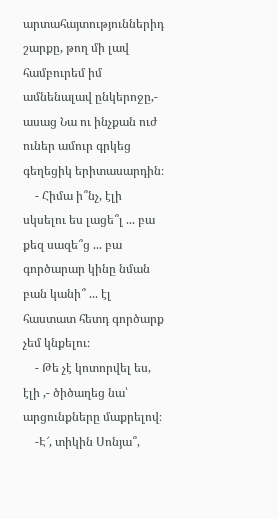արտահայտություններիդ շարքը, թող մի լավ համբուրեմ իմ ամնենալավ ընկերոջը,- ասաց Նա ու ինչքան ուժ ուներ ամուր գրկեց գեղեցիկ երիտասարդին։
    - Հիմա ի՞նչ, էլի սկսելու ես լացե՞լ ... բա քեզ սազե՞ց ... բա գործարար կինը նման բան կանի՞ ... էլ հաստատ հետդ գործարք չեմ կնքելու։
    - Թե չէ կոտորվել ես, էլի ,- ծիծաղեց նա՝ արցունքները մաքրելով։
    -Է՜, տիկին Սոնյա՞,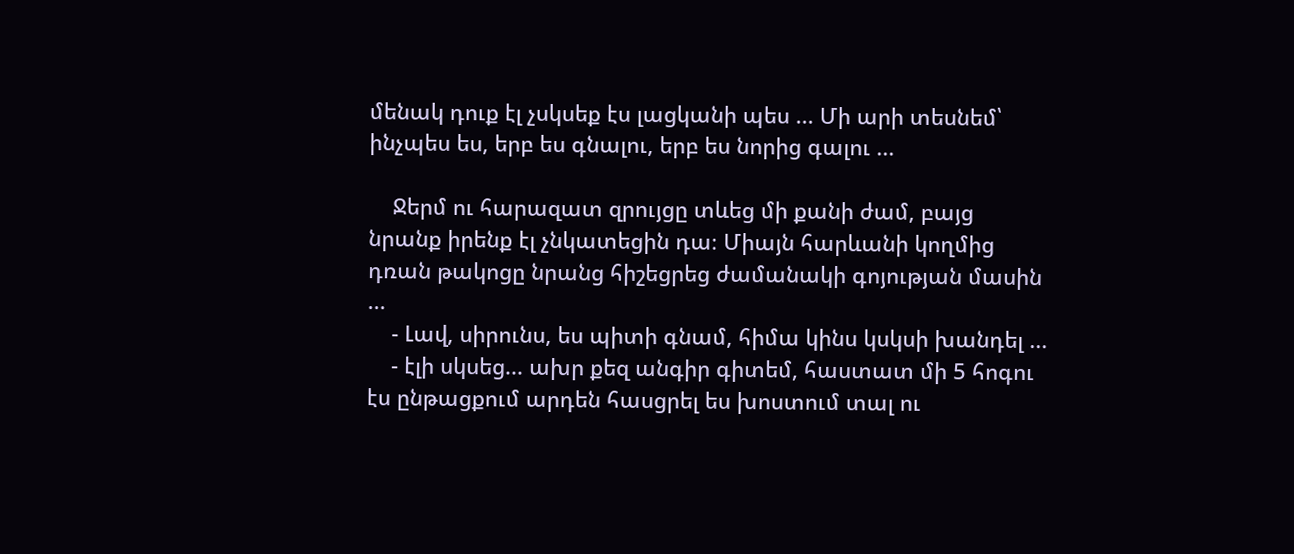մենակ դուք էլ չսկսեք էս լացկանի պես ... Մի արի տեսնեմ՝ ինչպես ես, երբ ես գնալու, երբ ես նորից գալու ...

    Ջերմ ու հարազատ զրույցը տևեց մի քանի ժամ, բայց նրանք իրենք էլ չնկատեցին դա։ Միայն հարևանի կողմից դռան թակոցը նրանց հիշեցրեց ժամանակի գոյության մասին ...
    - Լավ, սիրունս, ես պիտի գնամ, հիմա կինս կսկսի խանդել ...
    - էլի սկսեց... ախր քեզ անգիր գիտեմ, հաստատ մի 5 հոգու էս ընթացքում արդեն հասցրել ես խոստում տալ ու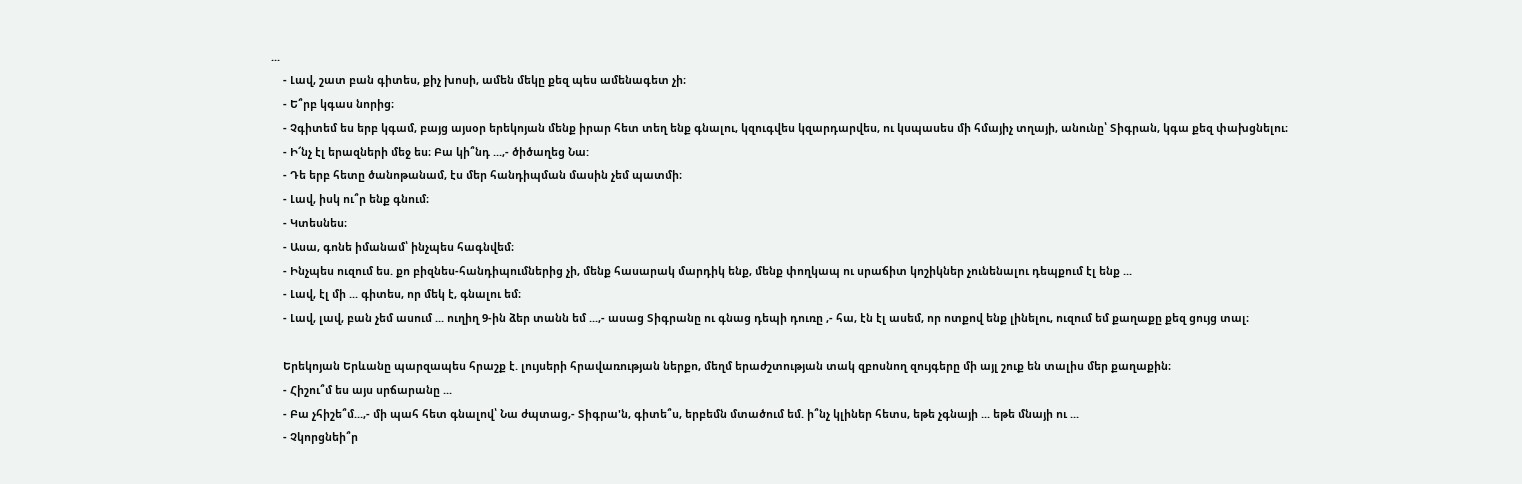...
    - Լավ, շատ բան գիտես, քիչ խոսի, ամեն մեկը քեզ պես ամենագետ չի։
    - Ե՞րբ կգաս նորից։
    - Չգիտեմ ես երբ կգամ, բայց այսօր երեկոյան մենք իրար հետ տեղ ենք գնալու, կզուգվես կզարդարվես, ու կսպասես մի հմայիչ տղայի, անունը՝ Տիգրան, կգա քեզ փախցնելու։
    - Ի՜նչ էլ երազների մեջ ես։ Բա կի՞նդ ...,- ծիծաղեց Նա:
    - Դե երբ հետը ծանոթանամ, էս մեր հանդիպման մասին չեմ պատմի։
    - Լավ, իսկ ու՞ր ենք գնում։
    - Կտեսնես։
    - Ասա, գոնե իմանամ՝ ինչպես հագնվեմ։
    - Ինչպես ուզում ես. քո բիզնես-հանդիպումներից չի, մենք հասարակ մարդիկ ենք, մենք փողկապ ու սրաճիտ կոշիկներ չունենալու դեպքում էլ ենք ...
    - Լավ, էլ մի ... գիտես, որ մեկ է, գնալու եմ։
    - Լավ, լավ, բան չեմ ասում ... ուղիղ 9-ին ձեր տանն եմ ...,- ասաց Տիգրանը ու գնաց դեպի դուռը ,- հա, էն էլ ասեմ, որ ոտքով ենք լինելու, ուզում եմ քաղաքը քեզ ցույց տալ։

    Երեկոյան Երևանը պարզապես հրաշք է. լույսերի հրավառության ներքո, մեղմ երաժշտության տակ զբոսնող զույգերը մի այլ շուք են տալիս մեր քաղաքին։
    - Հիշու՞մ ես այս սրճարանը ...
    - Բա չհիշե՞մ...,- մի պահ հետ գնալով՝ Նա ժպտաց,- Տիգրա'ն, գիտե՞ս, երբեմն մտածում եմ. ի՞նչ կլիներ հետս, եթե չգնայի ... եթե մնայի ու ...
    - Չկորցնեի՞ր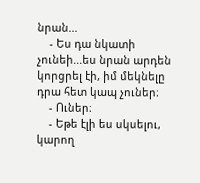նրան...
    - Ես դա նկատի չունեի...ես նրան արդեն կորցրել էի, իմ մեկնելը դրա հետ կապ չուներ։
    - Ուներ։
    - Եթե էլի ես սկսելու, կարող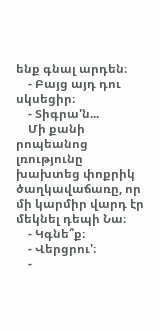ենք գնալ արդեն։
    - Բայց այդ դու սկսեցիր։
    - Տիգրա'ն...
    Մի քանի րոպեանոց լռությունը խախտեց փոքրիկ ծաղկավաճառը, որ մի կարմիր վարդ էր մեկնել դեպի Նա։
    - Կգնե՞ք։
    - Վերցրու'։
    -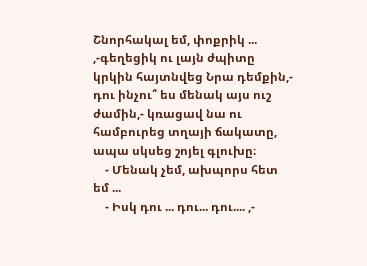Շնորհակալ եմ, փոքրիկ ... ,-գեղեցիկ ու լայն ժպիտը կրկին հայտնվեց Նրա դեմքին,- դու ինչու՞ ես մենակ այս ուշ ժամին,- կռացավ նա ու համբուրեց տղայի ճակատը, ապա սկսեց շոյել գլուխը։
    - Մենակ չեմ, ախպորս հետ եմ ...
    - Իսկ դու ... դու... դու.... ,-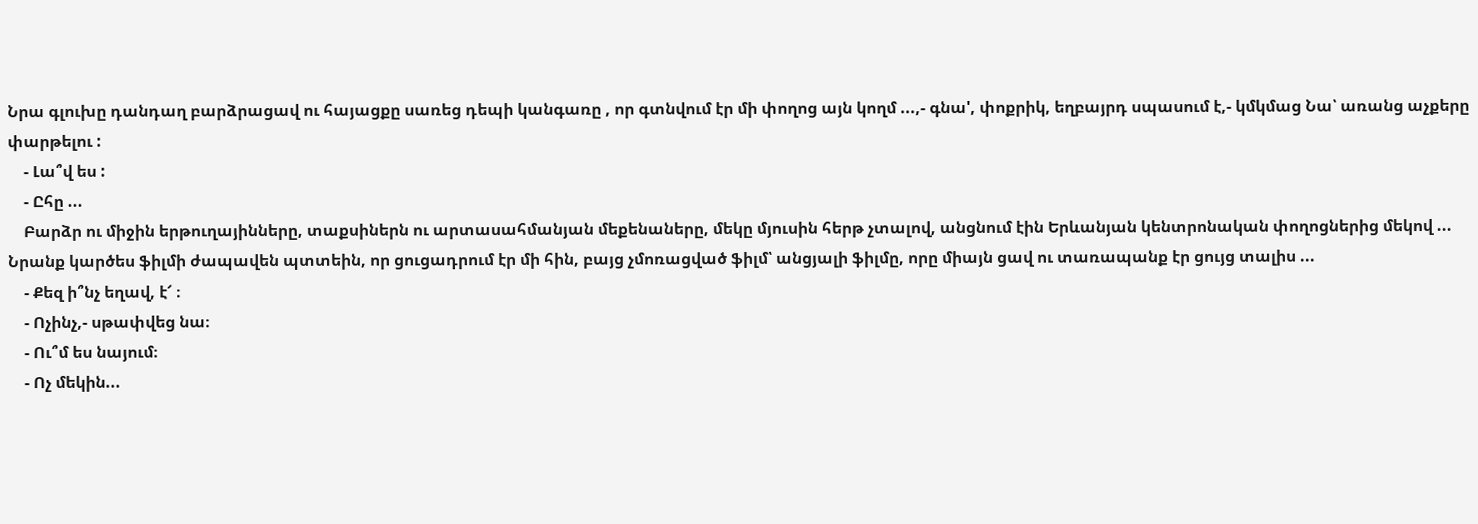Նրա գլուխը դանդաղ բարձրացավ ու հայացքը սառեց դեպի կանգառը , որ գտնվում էր մի փողոց այն կողմ ...,- գնա', փոքրիկ, եղբայրդ սպասում է,- կմկմաց Նա՝ առանց աչքերը փարթելու :
    - Լա՞վ ես :
    - Ըհը ...
    Բարձր ու միջին երթուղայինները, տաքսիներն ու արտասահմանյան մեքենաները, մեկը մյուսին հերթ չտալով, անցնում էին Երևանյան կենտրոնական փողոցներից մեկով ... Նրանք կարծես ֆիլմի ժապավեն պտտեին, որ ցուցադրում էր մի հին, բայց չմոռացված ֆիլմ՝ անցյալի ֆիլմը, որը միայն ցավ ու տառապանք էր ցույց տալիս ...
    - Քեզ ի՞նչ եղավ, է՜ ։
    - Ոչինչ,- սթափվեց նա։
    - Ու՞մ ես նայում։
    - Ոչ մեկին...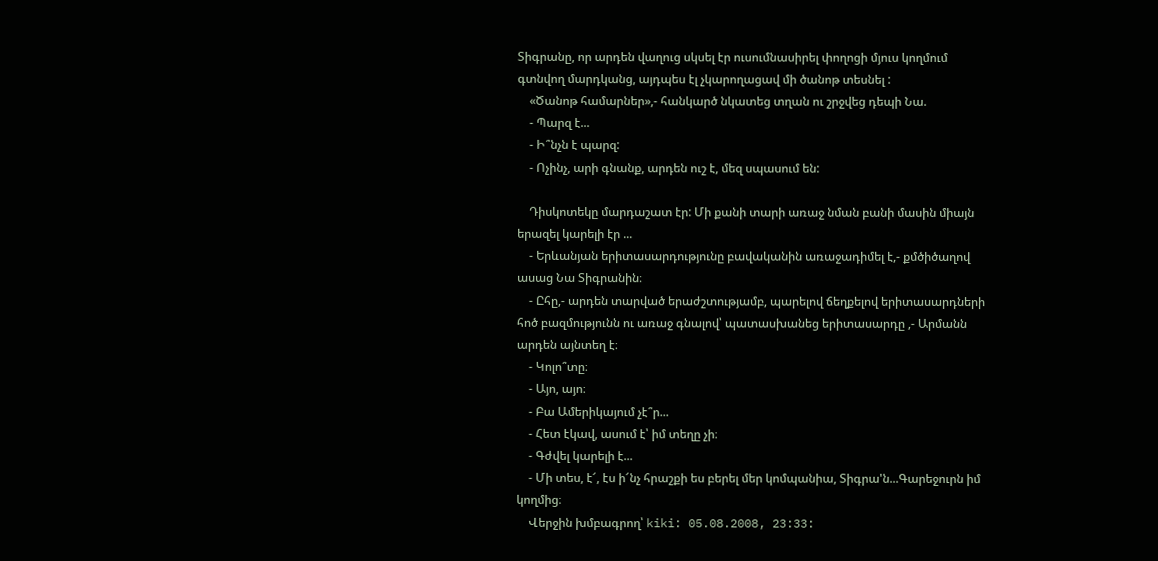Տիգրանը, որ արդեն վաղուց սկսել էր ուսումնասիրել փողոցի մյուս կողմում գտնվող մարդկանց, այդպես էլ չկարողացավ մի ծանոթ տեսնել :
    «Ծանոթ համարներ»,- հանկարծ նկատեց տղան ու շրջվեց դեպի Նա.
    - Պարզ է...
    - Ի՞նչն է պարզ:
    - Ոչինչ, արի գնանք, արդեն ուշ է, մեզ սպասում են:

    Դիսկոտեկը մարդաշատ էր: Մի քանի տարի առաջ նման բանի մասին միայն երազել կարելի էր ...
    - Երևանյան երիտասարդությունը բավականին առաջադիմել է,- քմծիծաղով ասաց Նա Տիգրանին։
    - Ըհը,- արդեն տարված երաժշտությամբ, պարելով ճեղքելով երիտասարդների հոծ բազմությունն ու առաջ գնալով՝ պատասխանեց երիտասարդը ,- Արմանն արդեն այնտեղ է։
    - Կոլո՞տը։
    - Այո, այո։
    - Բա Ամերիկայում չէ՞ր...
    - Հետ էկավ, ասում է՝ իմ տեղը չի։
    - Գժվել կարելի է...
    - Մի տես, է՜, էս ի՜նչ հրաշքի ես բերել մեր կոմպանիա, Տիգրա'ն...Գարեջուրն իմ կողմից։
    Վերջին խմբագրող՝ kiki: 05.08.2008, 23:33: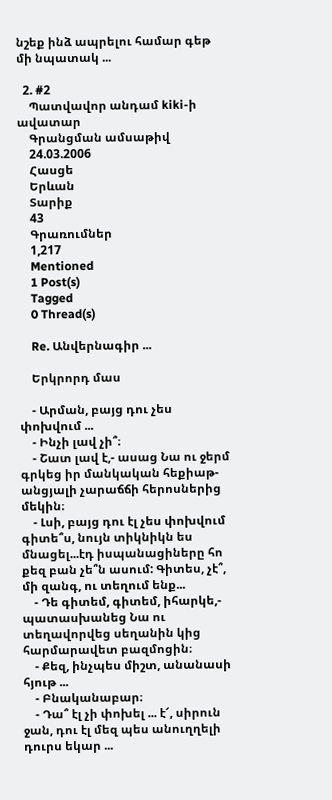նշեք ինձ ապրելու համար գեթ մի նպատակ ...

  2. #2
    Պատվավոր անդամ kiki-ի ավատար
    Գրանցման ամսաթիվ
    24.03.2006
    Հասցե
    Երևան
    Տարիք
    43
    Գրառումներ
    1,217
    Mentioned
    1 Post(s)
    Tagged
    0 Thread(s)

    Re. Անվերնագիր ...

    Երկրորդ մաս

    - Արման, բայց դու չես փոխվում ...
    - Ինչի լավ չի՞։
    - Շատ լավ է,- ասաց Նա ու ջերմ գրկեց իր մանկական հեքիաթ-անցյալի չարաճճի հերոսներից մեկին։
    - Լսի, բայց դու էլ չես փոխվում գիտե՞ս, նույն տիկնիկն ես մնացել...էդ իսպանացիները հո քեզ բան չե՞ն ասում: Գիտես, չէ՞, մի զանգ, ու տեղում ենք...
    - Դե գիտեմ, գիտեմ, իհարկե,- պատասխանեց Նա ու տեղավորվեց սեղանին կից հարմարավետ բազմոցին։
    - Քեզ, ինչպես միշտ, անանասի հյութ ...
    - Բնականաբար։
    - Դա՞ էլ չի փոխել ... է՜, սիրուն ջան, դու էլ մեզ պես անուղղելի դուրս եկար ...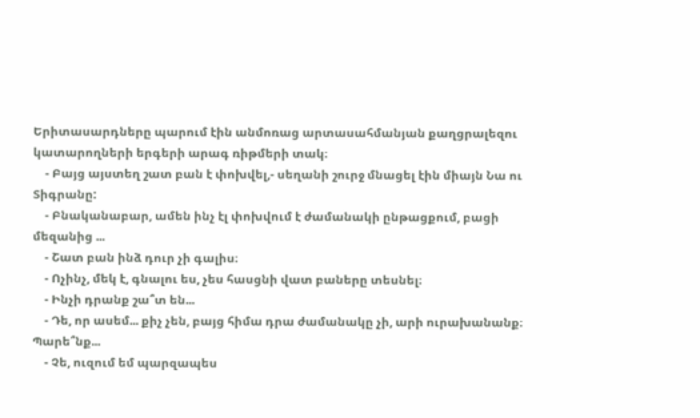Երիտասարդները պարում էին անմոռաց արտասահմանյան քաղցրալեզու կատարողների երգերի արագ ռիթմերի տակ։
    - Բայց այստեղ շատ բան է փոխվել,- սեղանի շուրջ մնացել էին միայն Նա ու Տիգրանը:
    - Բնականաբար, ամեն ինչ էլ փոխվում է ժամանակի ընթացքում, բացի մեզանից ...
    - Շատ բան ինձ դուր չի գալիս։
    - Ոչինչ, մեկ է, գնալու ես, չես հասցնի վատ բաները տեսնել։
    - Ինչի դրանք շա՞տ են...
    - Դե, որ ասեմ... քիչ չեն, բայց հիմա դրա ժամանակը չի, արի ուրախանանք։ Պարե՞նք...
    - Չե, ուզում եմ պարզապես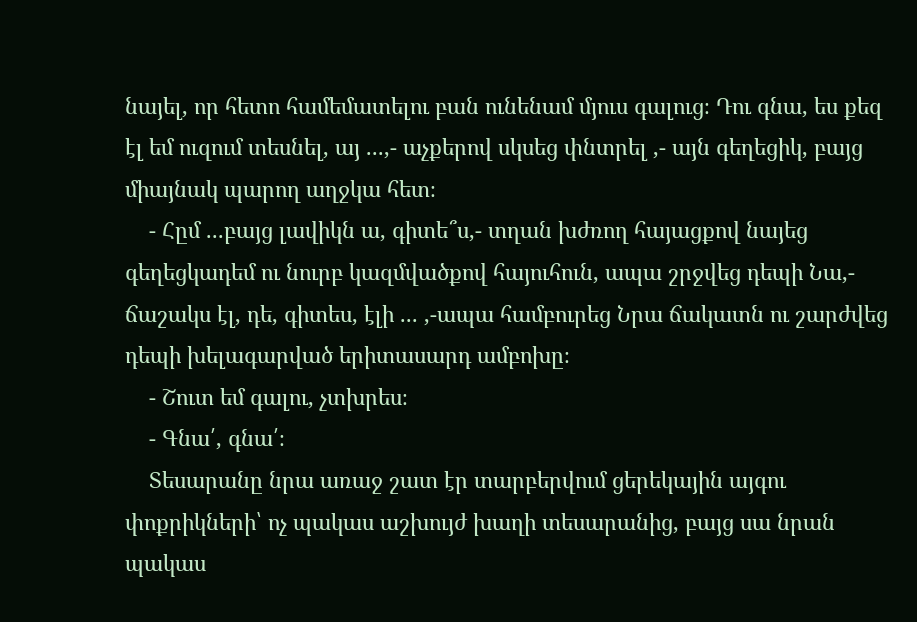նայել, որ հետո համեմատելու բան ունենամ մյուս գալուց։ Դու գնա, ես քեզ էլ եմ ուզում տեսնել, այ ...,- աչքերով սկսեց փնտրել ,- այն գեղեցիկ, բայց միայնակ պարող աղջկա հետ։
    - Հըմ ...բայց լավիկն ա, գիտե՞ս,- տղան խժռող հայացքով նայեց գեղեցկադեմ ու նուրբ կազմվածքով հայուհուն, ապա շրջվեց դեպի Նա,- ճաշակս էլ, դե, գիտես, էլի ... ,-ապա համբուրեց Նրա ճակատն ու շարժվեց դեպի խելագարված երիտասարդ ամբոխը։
    - Շուտ եմ գալու, չտխրես։
    - Գնա՛, գնա՛։
    Տեսարանը նրա առաջ շատ էր տարբերվում ցերեկային այգու փոքրիկների՝ ոչ պակաս աշխույժ խաղի տեսարանից, բայց սա նրան պակաս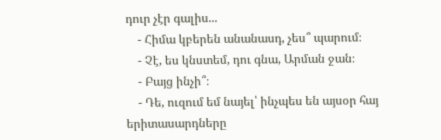դուր չէր գալիս...
    - Հիմա կբերեն անանասդ, չես՞ պարում։
    - Չէ, ես կնստեմ, դու գնա, Արման ջան։
    - Բայց ինչի՞։
    - Դե, ուզում եմ նայել՝ ինչպես են այսօր հայ երիտասարդները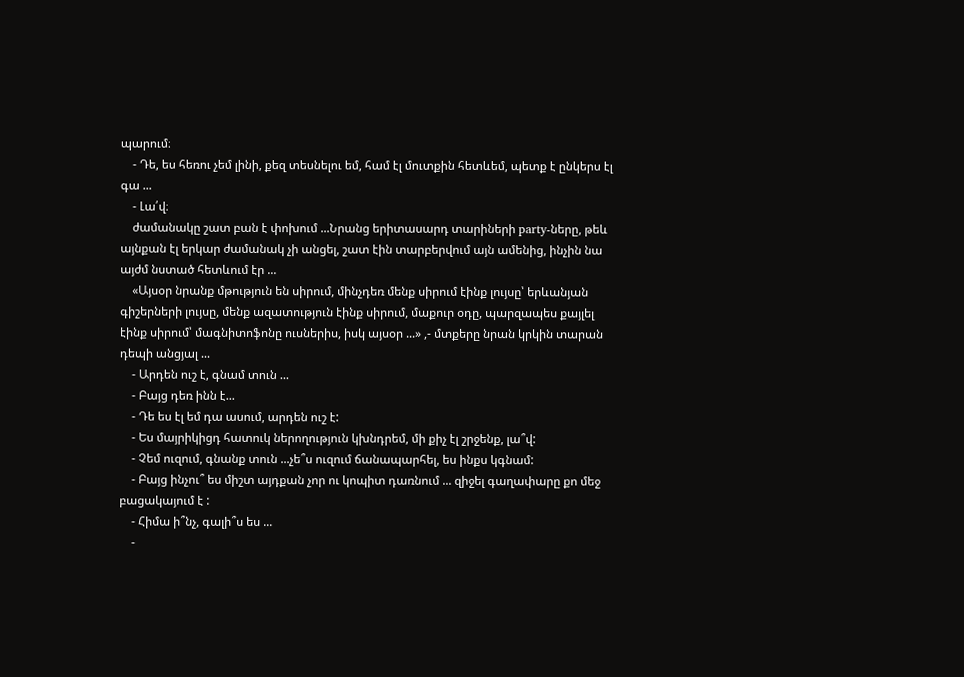պարում։
    - Դե, ես հեռու չեմ լինի, քեզ տեսնելու եմ, համ էլ մուտքին հետևեմ, պետք է ընկերս էլ գա ...
    - Լա՛վ։
    ժամանակը շատ բան է փոխում ...Նրանց երիտասարդ տարիների party-ները, թեև այնքան էլ երկար ժամանակ չի անցել, շատ էին տարբերվում այն ամենից, ինչին նա այժմ նստած հետևում էր ...
    «Այսօր նրանք մթություն են սիրում, մինչդեռ մենք սիրում էինք լույսը՝ երևանյան գիշերների լույսը, մենք ազատություն էինք սիրում, մաքուր օդը, պարզապես քայլել էինք սիրում՝ մագնիտոֆոնը ուսներիս, իսկ այսօր ...» ,- մտքերը նրան կրկին տարան դեպի անցյալ ...
    - Արդեն ուշ է, գնամ տուն ...
    - Բայց դեռ ինն է...
    - Դե ես էլ եմ դա ասում, արդեն ուշ է:
    - Ես մայրիկիցդ հատուկ ներողություն կխնդրեմ, մի քիչ էլ շրջենք, լա՞վ:
    - Չեմ ուզում, գնանք տուն ...չե՞ս ուզում ճանապարհել, ես ինքս կգնամ:
    - Բայց ինչու՞ ես միշտ այդքան չոր ու կոպիտ դառնում ... զիջել գաղափարը քո մեջ բացակայում է :
    - Հիմա ի՞նչ, գալի՞ս ես ...
    -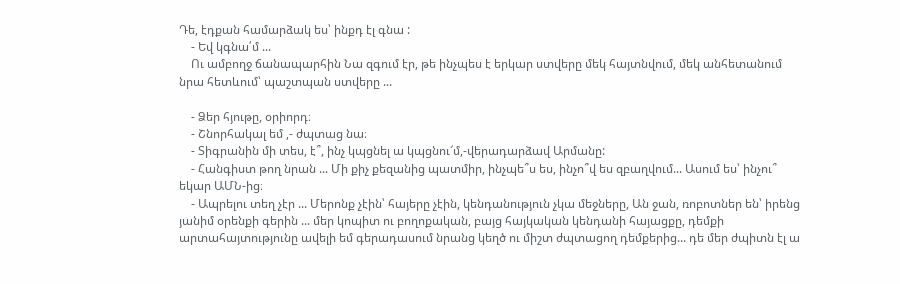Դե, էդքան համարձակ ես՝ ինքդ էլ գնա :
    - Եվ կգնա՛մ ...
    Ու ամբողջ ճանապարհին Նա զգում էր, թե ինչպես է երկար ստվերը մեկ հայտնվում, մեկ անհետանում նրա հետևում՝ պաշտպան ստվերը ...

    - Ձեր հյութը, օրիորդ։
    - Շնորհակալ եմ ,- ժպտաց նա։
    - Տիգրանին մի տես, է՞, ինչ կպցնել ա կպցնու՜մ,-վերադարձավ Արմանը:
    - Հանգիստ թող նրան ... Մի քիչ քեզանից պատմիր, ինչպե՞ս ես, ինչո՞վ ես զբաղվում... Ասում ես՝ ինչու՞ եկար ԱՄՆ-ից։
    - Ապրելու տեղ չէր ... Մերոնք չէին՝ հայերը չէին, կենդանություն չկա մեջները, Ան ջան, ռոբոտներ են՝ իրենց յանիմ օրենքի գերին ... մեր կոպիտ ու բողոքական, բայց հայկական կենդանի հայացքը, դեմքի արտահայտությունը ավելի եմ գերադասում նրանց կեղծ ու միշտ ժպտացող դեմքերից... դե մեր ժպիտն էլ ա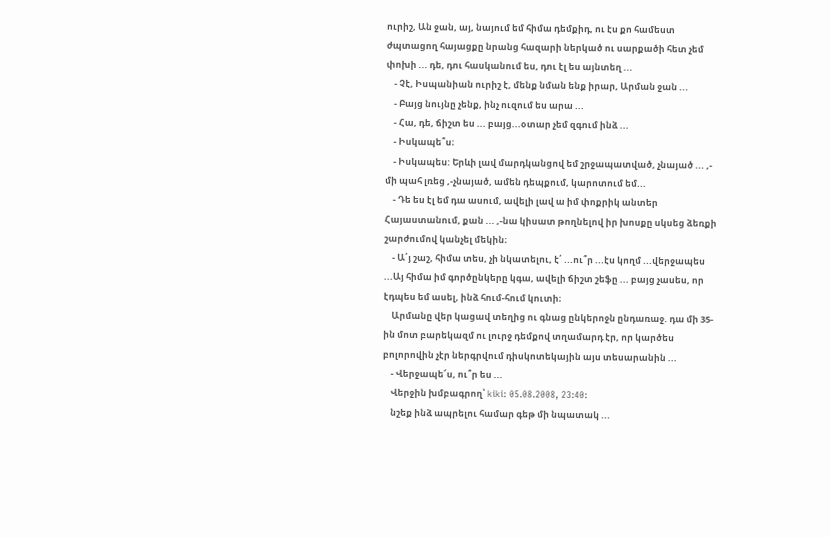ուրիշ, Ան ջան, այ, նայում եմ հիմա դեմքիդ, ու էս քո համեստ ժպտացող հայացքը նրանց հազարի ներկած ու սարքածի հետ չեմ փոխի ... դե, դու հասկանում ես, դու էլ ես այնտեղ ...
    - Չէ, Իսպանիան ուրիշ է, մենք նման ենք իրար, Արման ջան ...
    - Բայց նույնը չենք, ինչ ուզում ես արա ...
    - Հա, դե, ճիշտ ես ... բայց...օտար չեմ զգում ինձ ...
    - Իսկապե՞ս։
    - Իսկապես: Երևի լավ մարդկանցով եմ շրջապատված, չնայած ... ,- մի պահ լռեց ,-չնայած, ամեն դեպքում, կարոտում եմ...
    - Դե ես էլ եմ դա ասում, ավելի լավ ա իմ փոքրիկ անտեր Հայաստանում, քան ... ,-նա կիսատ թողնելով իր խոսքը սկսեց ձեռքի շարժումով կանչել մեկին։
    - Ա՛յ շաշ, հիմա տես, չի նկատելու, է՛ ...ու՞ր ...էս կողմ ...վերջապես ...Այ հիմա իմ գործընկերը կգա, ավելի ճիշտ շեֆը ... բայց չասես, որ էդպես եմ ասել, ինձ հում-հում կուտի։
    Արմանը վեր կացավ տեղից ու գնաց ընկերոջն ընդառաջ. դա մի 35-ին մոտ բարեկազմ ու լուրջ դեմքով տղամարդ էր, որ կարծես բոլորովին չէր ներգրվում դիսկոտեկային այս տեսարանին ...
    - Վերջապե՜ս, ու՞ր ես ...
    Վերջին խմբագրող՝ kiki: 05.08.2008, 23:40:
    նշեք ինձ ապրելու համար գեթ մի նպատակ ...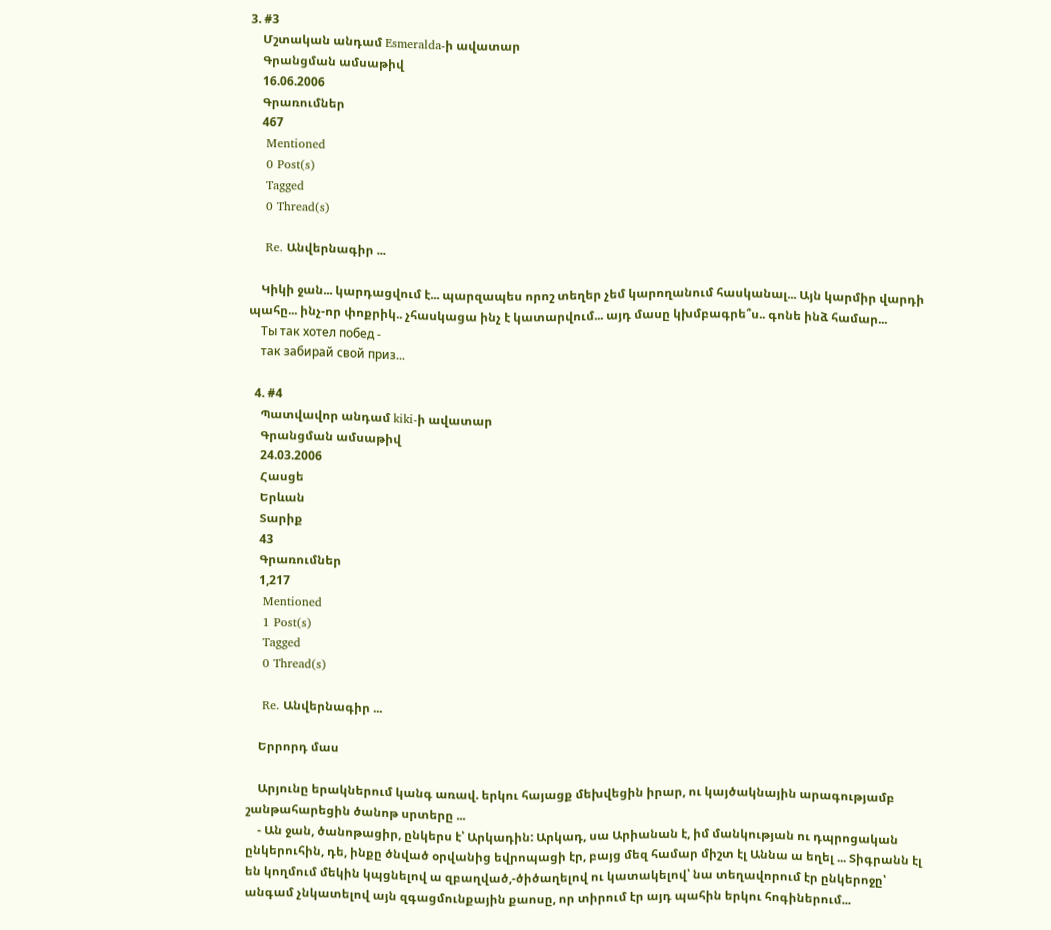3. #3
    Մշտական անդամ Esmeralda-ի ավատար
    Գրանցման ամսաթիվ
    16.06.2006
    Գրառումներ
    467
    Mentioned
    0 Post(s)
    Tagged
    0 Thread(s)

    Re. Անվերնագիր ...

    Կիկի ջան... կարդացվում է... պարզապես որոշ տեղեր չեմ կարողանում հասկանալ... Այն կարմիր վարդի պահը... ինչ-որ փոքրիկ.. չհասկացա ինչ է կատարվում... այդ մասը կխմբագրե՞ս.. գոնե ինձ համար...
    Ты так хотел побед -
    так забирай свой приз...

  4. #4
    Պատվավոր անդամ kiki-ի ավատար
    Գրանցման ամսաթիվ
    24.03.2006
    Հասցե
    Երևան
    Տարիք
    43
    Գրառումներ
    1,217
    Mentioned
    1 Post(s)
    Tagged
    0 Thread(s)

    Re. Անվերնագիր ...

    Երրորդ մաս

    Արյունը երակներում կանգ առավ. երկու հայացք մեխվեցին իրար, ու կայծակնային արագությամբ շանթահարեցին ծանոթ սրտերը ...
    - Ան ջան, ծանոթացիր, ընկերս է՝ Արկադին: Արկադ, սա Արիանան է, իմ մանկության ու դպրոցական ընկերուհին, դե, ինքը ծնված օրվանից եվրոպացի էր, բայց մեզ համար միշտ էլ Աննա ա եղել ... Տիգրանն էլ են կողմում մեկին կպցնելով ա զբաղված,-ծիծաղելով ու կատակելով՝ նա տեղավորում էր ընկերոջը՝ անգամ չնկատելով այն զգացմունքային քաոսը, որ տիրում էր այդ պահին երկու հոգիներում...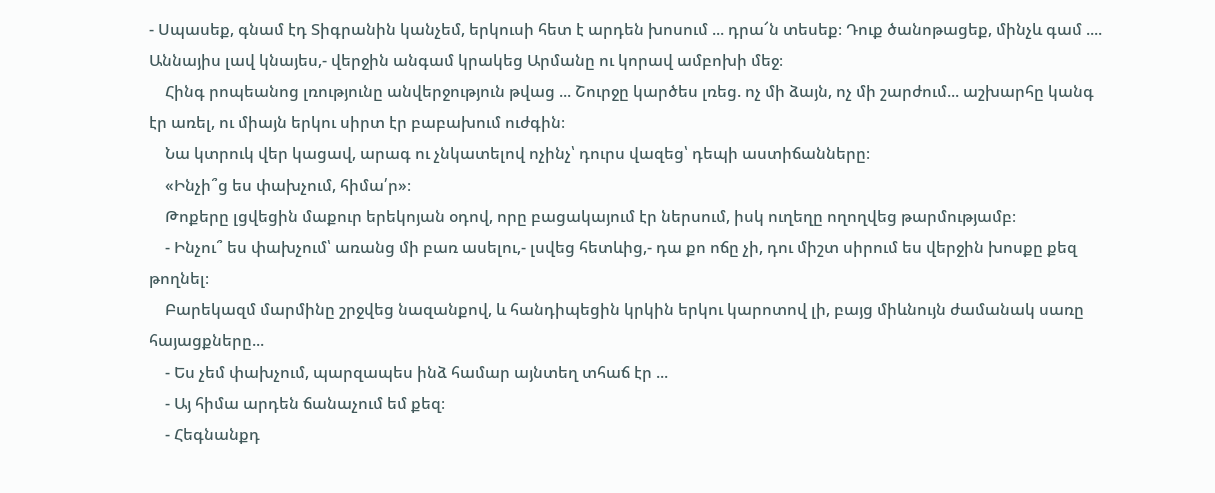- Սպասեք, գնամ էդ Տիգրանին կանչեմ, երկուսի հետ է արդեն խոսում ... դրա՜ն տեսեք։ Դուք ծանոթացեք, մինչև գամ .... Աննայիս լավ կնայես,- վերջին անգամ կրակեց Արմանը ու կորավ ամբոխի մեջ։
    Հինգ րոպեանոց լռությունը անվերջություն թվաց ... Շուրջը կարծես լռեց. ոչ մի ձայն, ոչ մի շարժում... աշխարհը կանգ էր առել, ու միայն երկու սիրտ էր բաբախում ուժգին։
    Նա կտրուկ վեր կացավ, արագ ու չնկատելով ոչինչ՝ դուրս վազեց՝ դեպի աստիճանները։
    «Ինչի՞ց ես փախչում, հիմա՛ր»։
    Թոքերը լցվեցին մաքուր երեկոյան օդով, որը բացակայում էր ներսում, իսկ ուղեղը ողողվեց թարմությամբ։
    - Ինչու՞ ես փախչում՝ առանց մի բառ ասելու,- լսվեց հետևից,- դա քո ոճը չի, դու միշտ սիրում ես վերջին խոսքը քեզ թողնել։
    Բարեկազմ մարմինը շրջվեց նազանքով, և հանդիպեցին կրկին երկու կարոտով լի, բայց միևնույն ժամանակ սառը հայացքները...
    - Ես չեմ փախչում, պարզապես ինձ համար այնտեղ տհաճ էր ...
    - Այ հիմա արդեն ճանաչում եմ քեզ։
    - Հեգնանքդ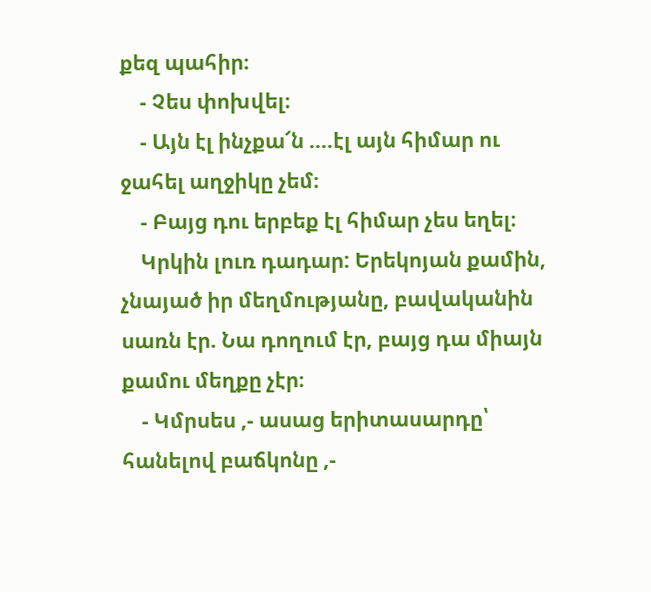քեզ պահիր։
    - Չես փոխվել։
    - Այն էլ ինչքա՜ն ....էլ այն հիմար ու ջահել աղջիկը չեմ։
    - Բայց դու երբեք էլ հիմար չես եղել։
    Կրկին լուռ դադար: Երեկոյան քամին, չնայած իր մեղմությանը, բավականին սառն էր. Նա դողում էր, բայց դա միայն քամու մեղքը չէր։
    - Կմրսես ,- ասաց երիտասարդը՝ հանելով բաճկոնը ,-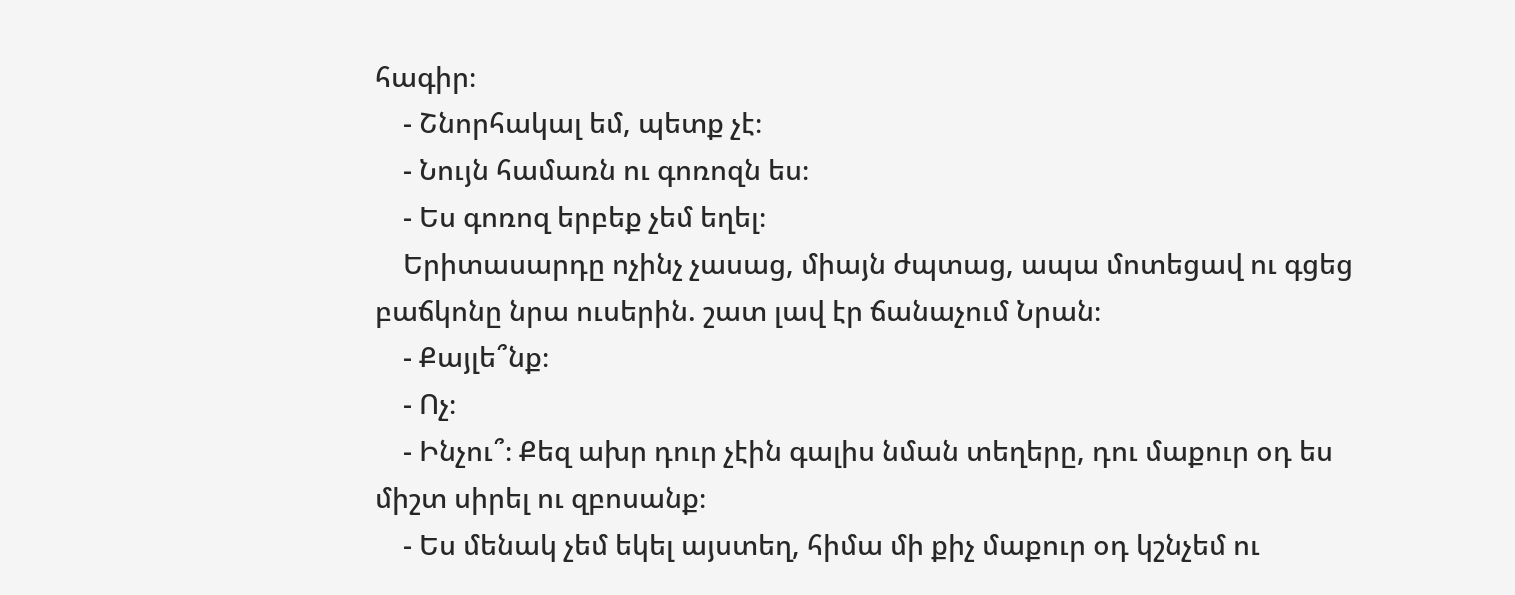հագիր։
    - Շնորհակալ եմ, պետք չէ։
    - Նույն համառն ու գոռոզն ես։
    - Ես գոռոզ երբեք չեմ եղել։
    Երիտասարդը ոչինչ չասաց, միայն ժպտաց, ապա մոտեցավ ու գցեց բաճկոնը նրա ուսերին. շատ լավ էր ճանաչում Նրան։
    - Քայլե՞նք։
    - Ոչ։
    - Ինչու՞։ Քեզ ախր դուր չէին գալիս նման տեղերը, դու մաքուր օդ ես միշտ սիրել ու զբոսանք։
    - Ես մենակ չեմ եկել այստեղ, հիմա մի քիչ մաքուր օդ կշնչեմ ու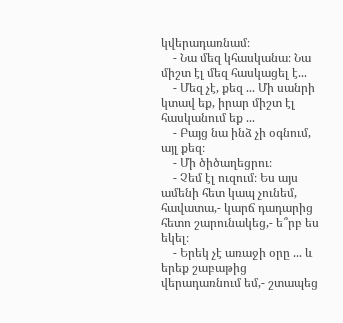կվերադառնամ։
    - Նա մեզ կհասկանա։ Նա միշտ էլ մեզ հասկացել է...
    - Մեզ չէ, քեզ ... Մի սանրի կտավ եք, իրար միշտ էլ հասկանում եք ...
    - Բայց նա ինձ չի օգնում, այլ քեզ։
    - Մի ծիծաղեցրու։
    - Չեմ էլ ուզում։ Ես այս ամենի հետ կապ չունեմ, հավատա,- կարճ դադարից հետո շարունակեց,- ե՞րբ ես եկել։
    - Երեկ չէ առաջի օրը ... և երեք շաբաթից վերադառնում եմ,- շտապեց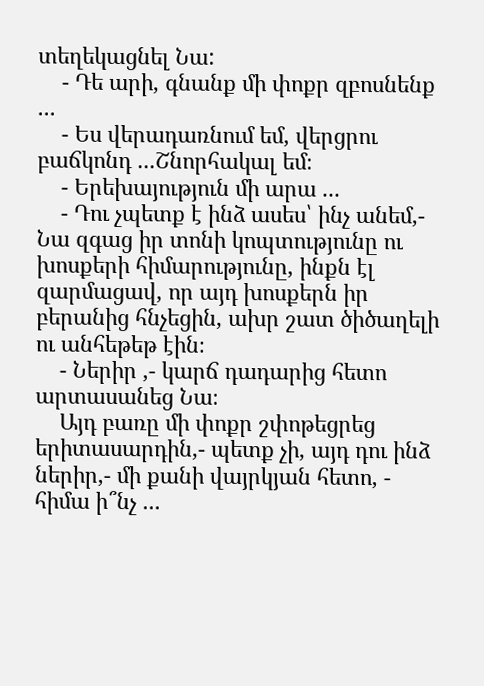տեղեկացնել Նա:
    - Դե արի, գնանք մի փոքր զբոսնենք ...
    - Ես վերադառնում եմ, վերցրու բաճկոնդ ...Շնորհակալ եմ։
    - Երեխայություն մի արա ...
    - Դու չպետք է ինձ ասես՝ ինչ անեմ,- Նա զգաց իր տոնի կոպտությունը ու խոսքերի հիմարությունը, ինքն էլ զարմացավ, որ այդ խոսքերն իր բերանից հնչեցին, ախր շատ ծիծաղելի ու անհեթեթ էին։
    - Ներիր ,- կարճ դադարից հետո արտասանեց Նա։
    Այդ բառը մի փոքր շփոթեցրեց երիտասարդին,- պետք չի, այդ դու ինձ ներիր,- մի քանի վայրկյան հետո, - հիմա ի՞նչ ...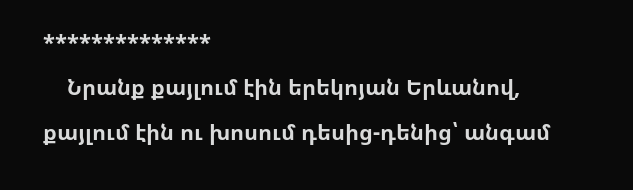**************
    Նրանք քայլում էին երեկոյան Երևանով, քայլում էին ու խոսում դեսից-դենից՝ անգամ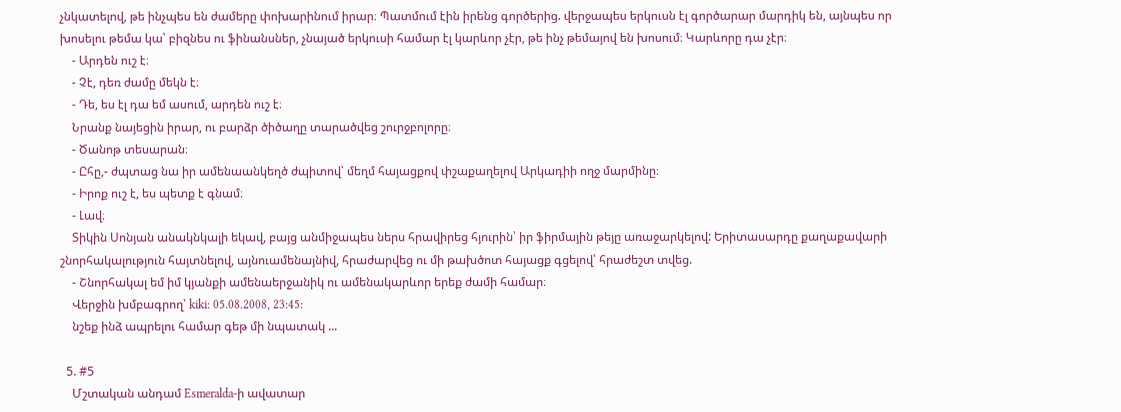չնկատելով, թե ինչպես են ժամերը փոխարինում իրար։ Պատմում էին իրենց գործերից. վերջապես երկուսն էլ գործարար մարդիկ են, այնպես որ խոսելու թեմա կա՝ բիզնես ու ֆինանսներ, չնայած երկուսի համար էլ կարևոր չէր, թե ինչ թեմայով են խոսում։ Կարևորը դա չէր։
    - Արդեն ուշ է։
    - Չէ, դեռ ժամը մեկն է։
    - Դե, ես էլ դա եմ ասում, արդեն ուշ է։
    Նրանք նայեցին իրար, ու բարձր ծիծաղը տարածվեց շուրջբոլորը։
    - Ծանոթ տեսարան։
    - Ըհը,- ժպտաց նա իր ամենաանկեղծ ժպիտով՝ մեղմ հայացքով փշաքաղելով Արկադիի ողջ մարմինը։
    - Իրոք ուշ է, ես պետք է գնամ։
    - Լավ։
    Տիկին Սոնյան անակնկալի եկավ, բայց անմիջապես ներս հրավիրեց հյուրին՝ իր ֆիրմային թեյը առաջարկելով: Երիտասարդը քաղաքավարի շնորհակալություն հայտնելով, այնուամենայնիվ, հրաժարվեց ու մի թախծոտ հայացք գցելով՝ հրաժեշտ տվեց.
    - Շնորհակալ եմ իմ կյանքի ամենաերջանիկ ու ամենակարևոր երեք ժամի համար։
    Վերջին խմբագրող՝ kiki: 05.08.2008, 23:45:
    նշեք ինձ ապրելու համար գեթ մի նպատակ ...

  5. #5
    Մշտական անդամ Esmeralda-ի ավատար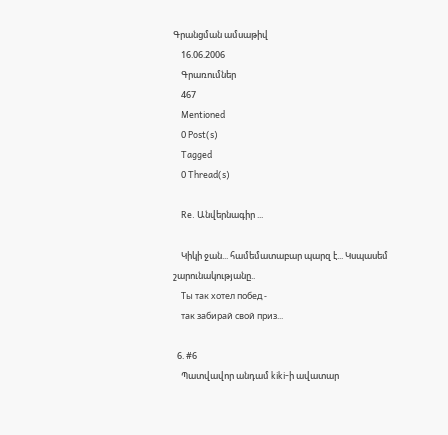Գրանցման ամսաթիվ
    16.06.2006
    Գրառումներ
    467
    Mentioned
    0 Post(s)
    Tagged
    0 Thread(s)

    Re. Անվերնագիր ...

    Կիկի ջան... համեմատաբար պարզ է... Կսպասեմ շարունակությանը..
    Ты так хотел побед -
    так забирай свой приз...

  6. #6
    Պատվավոր անդամ kiki-ի ավատար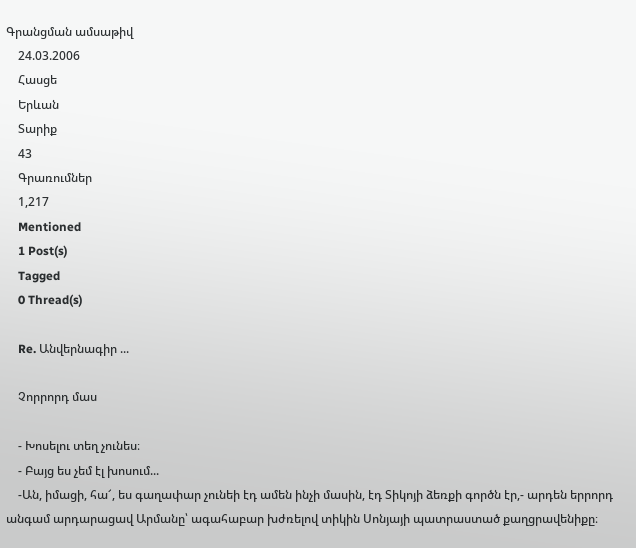Գրանցման ամսաթիվ
    24.03.2006
    Հասցե
    Երևան
    Տարիք
    43
    Գրառումներ
    1,217
    Mentioned
    1 Post(s)
    Tagged
    0 Thread(s)

    Re. Անվերնագիր ...

    Չորրորդ մաս

    - Խոսելու տեղ չունես։
    - Բայց ես չեմ էլ խոսում...
    -Ան, իմացի, հա՜, ես գաղափար չունեի էդ ամեն ինչի մասին, էդ Տիկոյի ձեռքի գործն էր,- արդեն երրորդ անգամ արդարացավ Արմանը՝ ագահաբար խժռելով տիկին Սոնյայի պատրաստած քաղցրավենիքը։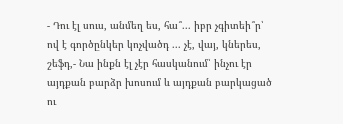- Դու էլ սուս, անմեղ ես, հա՞... իբր չգիտեի՞ր՝ ով է գործընկեր կոչվածդ ... չէ, վայ, կներես, շեֆդ,- Նա ինքն էլ չէր հասկանում՝ ինչու էր այդքան բարձր խոսում և այդքան բարկացած ու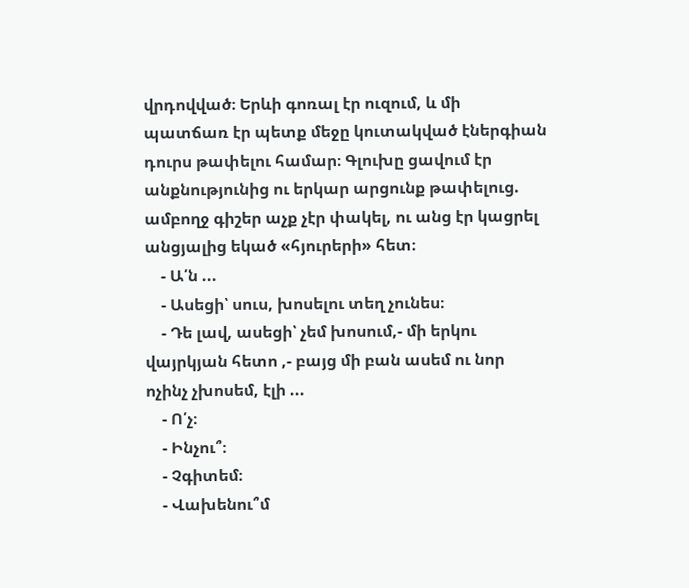վրդովված։ Երևի գոռալ էր ուզում, և մի պատճառ էր պետք մեջը կուտակված էներգիան դուրս թափելու համար։ Գլուխը ցավում էր անքնությունից ու երկար արցունք թափելուց. ամբողջ գիշեր աչք չէր փակել, ու անց էր կացրել անցյալից եկած «հյուրերի» հետ։
    - Ա՛ն ...
    - Ասեցի՝ սուս, խոսելու տեղ չունես։
    - Դե լավ, ասեցի՝ չեմ խոսում,- մի երկու վայրկյան հետո ,- բայց մի բան ասեմ ու նոր ոչինչ չխոսեմ, էլի ...
    - Ո՛չ։
    - Ինչու՞։
    - Չգիտեմ։
    - Վախենու՞մ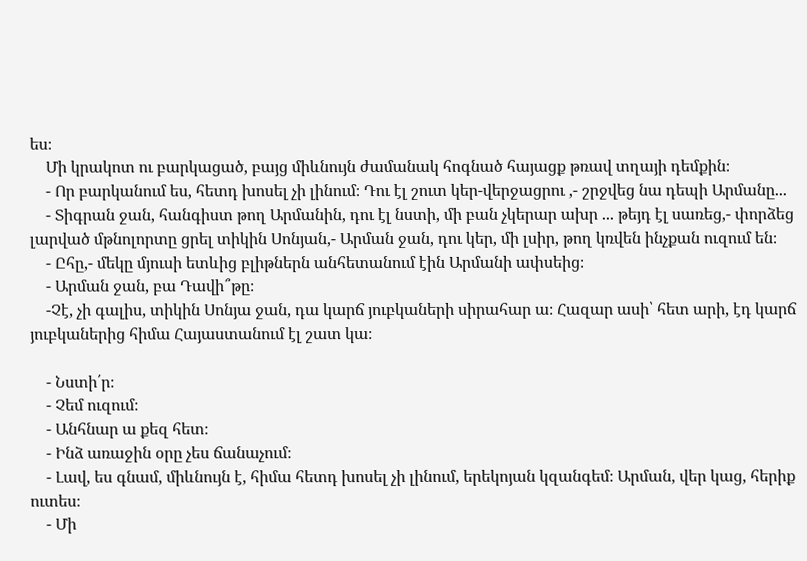ես։
    Մի կրակոտ ու բարկացած, բայց միևնույն ժամանակ հոգնած հայացք թռավ տղայի դեմքին։
    - Որ բարկանում ես, հետդ խոսել չի լինում։ Դու էլ շուտ կեր-վերջացրու ,- շրջվեց նա դեպի Արմանը...
    - Տիգրան ջան, հանգիստ թող Արմանին, դու էլ նստի, մի բան չկերար ախր ... թեյդ էլ սառեց,- փորձեց լարված մթնոլորտը ցրել տիկին Սոնյան,- Արման ջան, դու կեր, մի լսիր, թող կռվեն ինչքան ուզում են։
    - Ըհը,- մեկը մյուսի ետևից բլիթներն անհետանում էին Արմանի ափսեից։
    - Արման ջան, բա Դավի՞թը։
    -Չէ, չի գալիս, տիկին Սոնյա ջան, դա կարճ յուբկաների սիրահար ա։ Հազար ասի՝ հետ արի, էդ կարճ յուբկաներից հիմա Հայաստանում էլ շատ կա։

    - Նստի՛ր։
    - Չեմ ուզում։
    - Անհնար ա քեզ հետ։
    - Ինձ առաջին օրը չես ճանաչում։
    - Լավ, ես գնամ, միևնույն է, հիմա հետդ խոսել չի լինում, երեկոյան կզանգեմ։ Արման, վեր կաց, հերիք ուտես։
    - Մի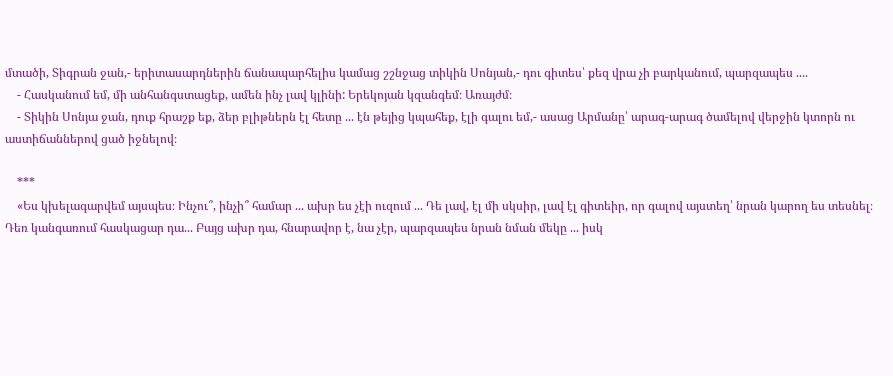մտածի, Տիգրան ջան,- երիտասարդներին ճանապարհելիս կամաց շշնջաց տիկին Սոնյան,- դու գիտես՝ քեզ վրա չի բարկանում, պարզապես ....
    - Հասկանում եմ, մի անհանգստացեք, ամեն ինչ լավ կլինի: Երեկոյան կզանգեմ։ Առայժմ։
    - Տիկին Սոնյա ջան, դուք հրաշք եք, ձեր բլիթներն էլ հետը ... էն թեյից կպահեք, էլի գալու եմ,- ասաց Արմանը՝ արագ-արագ ծամելով վերջին կտորն ու աստիճաններով ցած իջնելով։

    ***
    «Ես կխելագարվեմ այսպես։ Ինչու՞, ինչի՞ համար ... ախր ես չէի ուզում ... Դե լավ, էլ մի սկսիր, լավ էլ գիտեիր, որ գալով այստեղ՝ նրան կարող ես տեսնել։ Դեռ կանգառում հասկացար դա... Բայց ախր դա, հնարավոր է, նա չէր, պարզապես նրան նման մեկը ... իսկ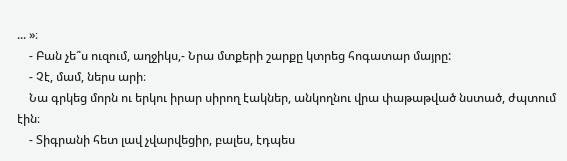... »։
    - Բան չե՞ս ուզում, աղջիկս,- Նրա մտքերի շարքը կտրեց հոգատար մայրը:
    - Չէ, մամ, ներս արի։
    Նա գրկեց մորն ու երկու իրար սիրող էակներ, անկողնու վրա փաթաթված նստած, ժպտում էին։
    - Տիգրանի հետ լավ չվարվեցիր, բալես, էդպես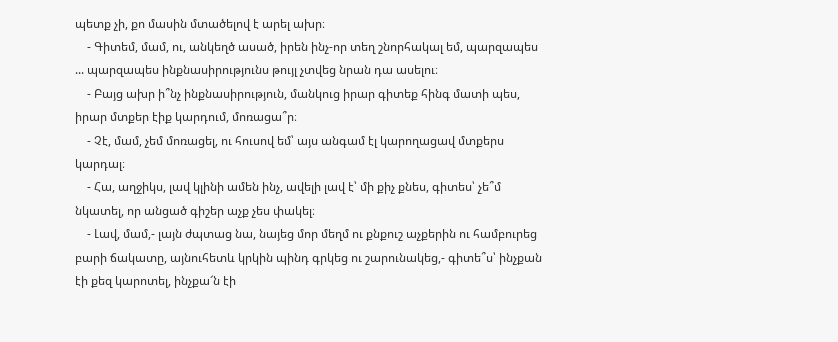պետք չի, քո մասին մտածելով է արել ախր։
    - Գիտեմ, մամ, ու, անկեղծ ասած, իրեն ինչ-որ տեղ շնորհակալ եմ, պարզապես ... պարզապես ինքնասիրությունս թույլ չտվեց նրան դա ասելու։
    - Բայց ախր ի՞նչ ինքնասիրություն, մանկուց իրար գիտեք հինգ մատի պես, իրար մտքեր էիք կարդում, մոռացա՞ր։
    - Չէ, մամ, չեմ մոռացել, ու հուսով եմ՝ այս անգամ էլ կարողացավ մտքերս կարդալ։
    - Հա, աղջիկս, լավ կլինի ամեն ինչ, ավելի լավ է՝ մի քիչ քնես, գիտես՝ չե՞մ նկատել, որ անցած գիշեր աչք չես փակել։
    - Լավ, մամ,- լայն ժպտաց նա, նայեց մոր մեղմ ու քնքուշ աչքերին ու համբուրեց բարի ճակատը, այնուհետև կրկին պինդ գրկեց ու շարունակեց,- գիտե՞ս՝ ինչքան էի քեզ կարոտել, ինչքա՜ն էի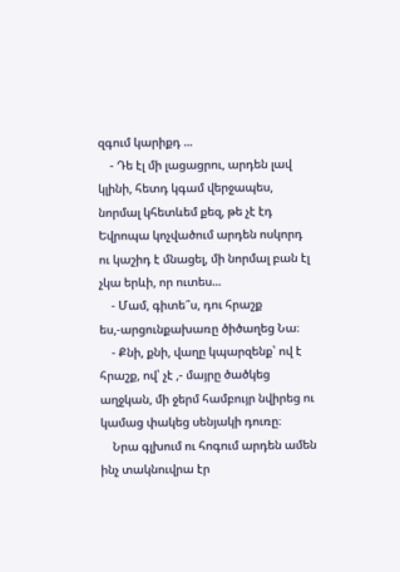զգում կարիքդ ...
    - Դե էլ մի լացացրու, արդեն լավ կլինի, հետդ կգամ վերջապես, նորմալ կհետևեմ քեզ, թե չէ էդ Եվրոպա կոչվածում արդեն ոսկորդ ու կաշիդ է մնացել, մի նորմալ բան էլ չկա երևի, որ ուտես...
    - Մամ, գիտե՞ս, դու հրաշք ես,-արցունքախառը ծիծաղեց Նա։
    - Քնի, քնի, վաղը կպարզենք՝ ով է հրաշք, ով՝ չէ ,- մայրը ծածկեց աղջկան, մի ջերմ համբույր նվիրեց ու կամաց փակեց սենյակի դուռը։
    Նրա գլխում ու հոգում արդեն ամեն ինչ տակնուվրա էր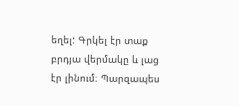եղել: Գրկել էր տաք բրդյա վերմակը և լաց էր լինում։ Պարզապես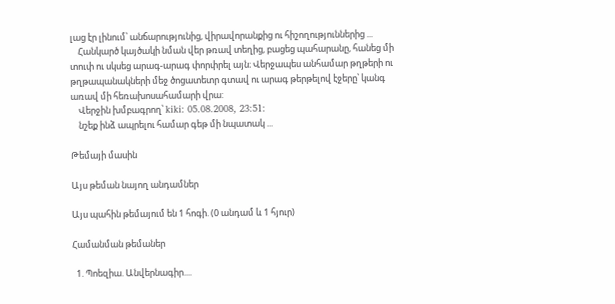լաց էր լինում՝ անճարությունից, վիրավորանքից ու հիշողություններից ...
    Հանկարծ կայծակի նման վեր թռավ տեղից, բացեց պահարանը, հանեց մի տուփ ու սկսեց արագ-արագ փորփրել այն։ Վերջապես անհամար թղթերի ու թղթապանակների մեջ ծոցատետր գտավ ու արագ թերթելով էջերը՝ կանգ առավ մի հեռախոսահամարի վրա:
    Վերջին խմբագրող՝ kiki: 05.08.2008, 23:51:
    նշեք ինձ ապրելու համար գեթ մի նպատակ ...

Թեմայի մասին

Այս թեման նայող անդամներ

Այս պահին թեմայում են 1 հոգի. (0 անդամ և 1 հյուր)

Համանման թեմաներ

  1. Պոեզիա. Անվերնագիր....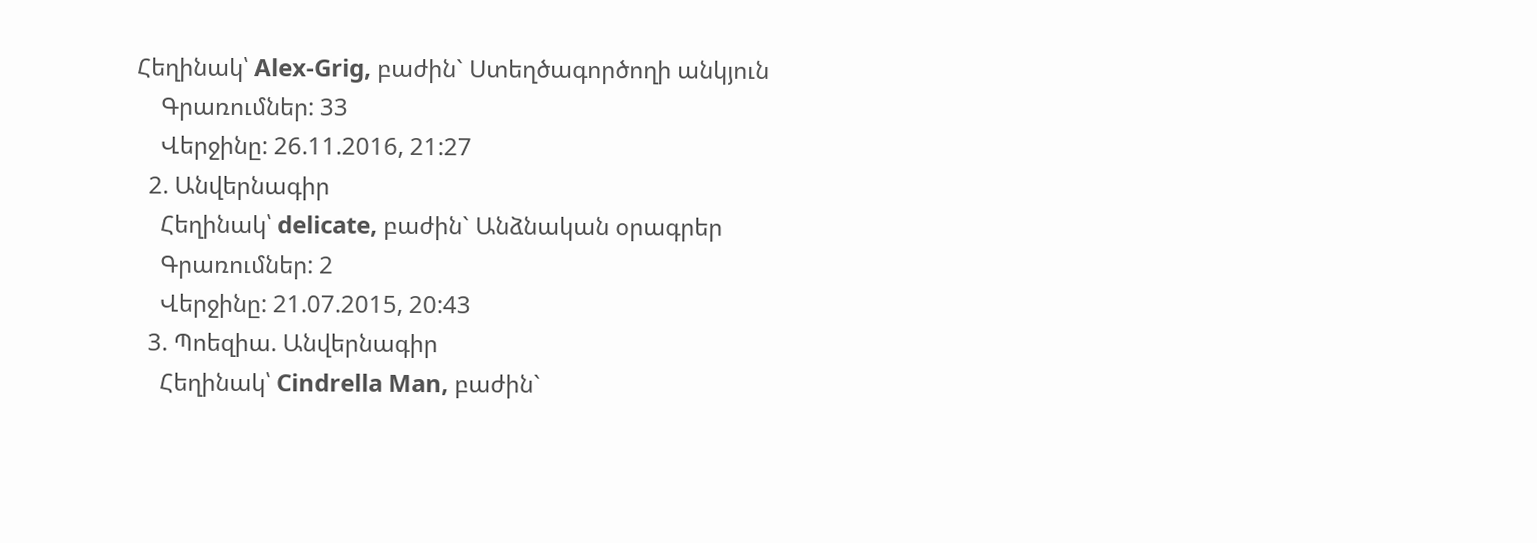Հեղինակ՝ Alex-Grig, բաժին` Ստեղծագործողի անկյուն
    Գրառումներ: 33
    Վերջինը: 26.11.2016, 21:27
  2. Անվերնագիր
    Հեղինակ՝ delicate, բաժին` Անձնական օրագրեր
    Գրառումներ: 2
    Վերջինը: 21.07.2015, 20:43
  3. Պոեզիա. Անվերնագիր
    Հեղինակ՝ Cindrella Man, բաժին`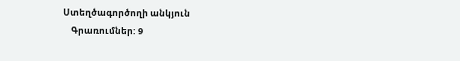Ստեղծագործողի անկյուն
    Գրառումներ: 9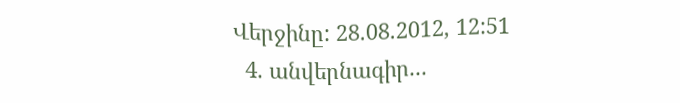Վերջինը: 28.08.2012, 12:51
  4. անվերնագիր...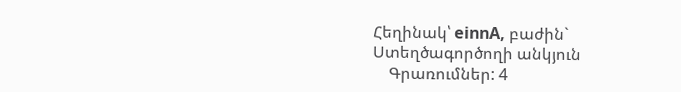Հեղինակ՝ einnA, բաժին` Ստեղծագործողի անկյուն
    Գրառումներ: 4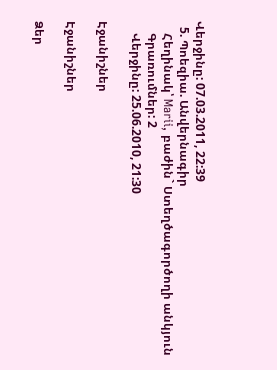Վերջինը: 07.03.2011, 22:39
  5. Պոեզիա. Անվերնագիր
    Հեղինակ՝ Marii, բաժին` Ստեղծագործողի անկյուն
    Գրառումներ: 2
    Վերջինը: 25.06.2010, 21:30

Էջանիշներ

Էջանիշներ

Ձեր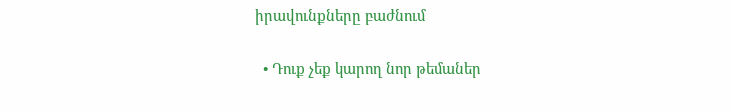իրավունքները բաժնում

  • Դուք չեք կարող նոր թեմաներ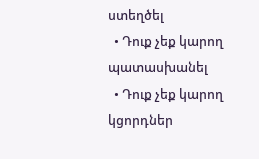ստեղծել
  • Դուք չեք կարող պատասխանել
  • Դուք չեք կարող կցորդներ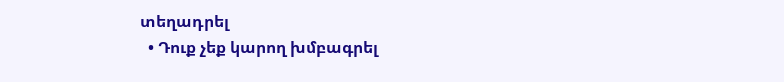տեղադրել
  • Դուք չեք կարող խմբագրել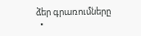ձեր գրառումները
  •